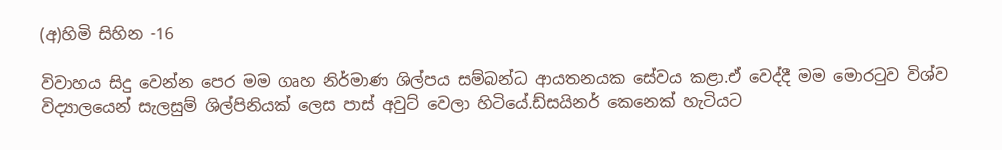(අ)හිමි සිහින -16

විවාහය සිදු වෙන්න පෙර මම ගෘහ නිර්මාණ ශිල්පය සම්බන්ධ ආයතනයක සේවය කළා.ඒ වෙද්දී මම මොරටුව විශ්ව විද්‍යාලයෙන් සැලසුම් ශිල්පිනියක් ලෙස පාස් අවුට් වෙලා හිටියේ.ඩ්සයිනර් කෙනෙක් හැටියට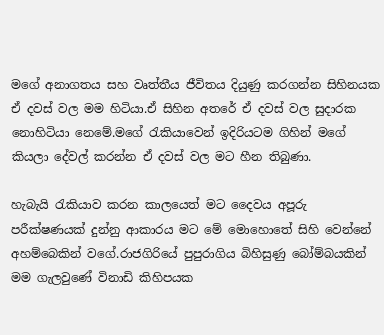මගේ අනාගතය සහ වෘත්තීය ජීවිතය දියුණු කරගන්න සිහිනයක ඒ දවස් වල මම හිටියා.ඒ සිහින අතරේ ඒ දවස් වල සුදාරක නොහිටියා නෙමේ.මගේ රැකියාවෙන් ඉදිරියටම ගිහින් මගේ කියලා දේවල් කරන්න ඒ දවස් වල මට හීන තිබුණා.

හැබැයි රැකියාව කරන කාලයෙත් මට දෛවය අපූරු පරීක්ෂණයක් දුන්නු ආකාරය මට මේ මොහොතේ සිහි වෙන්නේ අහම්බෙකින් වගේ.රාජගිරියේ පුපුරාගිය බිහිසුණු බෝම්බයකින් මම ගැලවුණේ විනාඩි කිහිපයක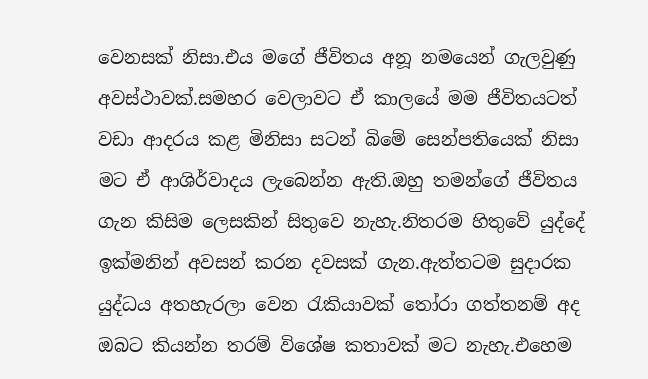වෙනසක් නිසා.එය මගේ ජීවිතය අනූ නමයෙන් ගැලවුණු අවස්ථාවක්.සමහර වෙලාවට ඒ කාලයේ මම ජීවිතයටත් වඩා ආදරය කළ මිනිසා සටන් බිමේ සෙන්පතියෙක් නිසා මට ඒ ආශිර්වාදය ලැබෙන්න ඇති.ඔහු තමන්ගේ ජීවිතය ගැන කිසිම ලෙසකින් සිතුවෙ නැහැ.නිතරම හිතුවේ යුද්දේ ඉක්මනින් අවසන් කරන දවසක් ගැන.ඇත්තටම සුදාරක යුද්ධය අතහැරලා වෙන රැකියාවක් තෝරා ගත්තනම් අද ඔබට කියන්න තරම් විශේෂ කතාවක් මට නැහැ.එහෙම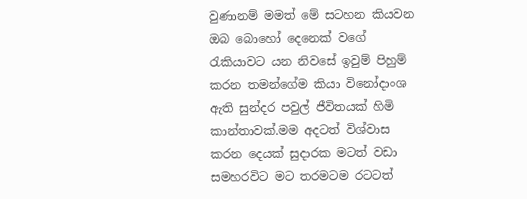වුණානම් මමත් මේ සටහන කියවන ඔබ බොහෝ දෙනෙක් වගේ රැකියාවට යන නිවසේ ඉවුම් පිහුම් කරන තමන්ගේම කියා විනෝදාංශ ඇති සුන්දර පවුල් ජීවිත‍යක් හිමි කාන්තාවක්.මම අදටත් විශ්වාස කරන දෙයක් සුදාරක මටත් වඩා සමහරවිට මට තරමටම රටටත්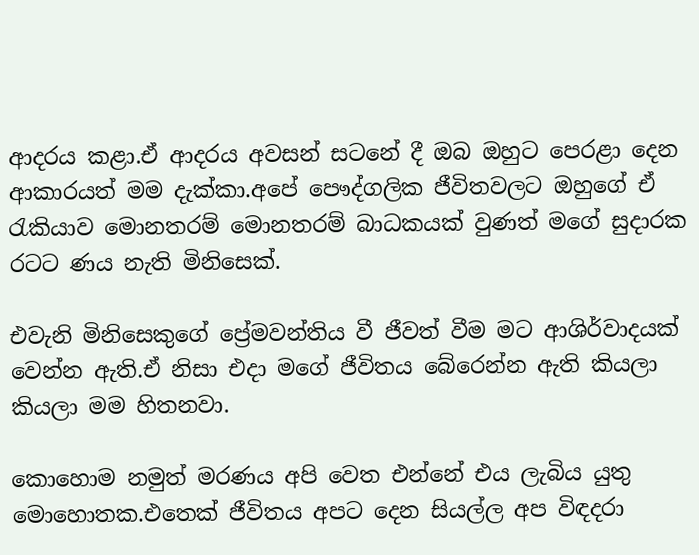ආදරය කළා.ඒ ආදරය අවසන් සටනේ දී ඔබ ඔහුට පෙරළා දෙන ආකාරයත් මම දැක්කා.අපේ පෞද්ගලික ජීවිතවලට ඔහුගේ ඒ රැකියාව මොනතරම් මොනතරම් බාධකයක් වුණත් මගේ සුදාරක රටට ණය නැති මිනිසෙක්.

එවැනි මිනිසෙකුගේ ප්‍රේමවන්තිය වී ජීවත් වීම මට ආශිර්වාදයක් වෙන්න ඇති.ඒ නිසා එදා මගේ ජීවිතය බේරෙන්න ඇති කියලා කියලා මම හිතනවා.

කොහොම නමුත් මරණය අපි වෙත එන්නේ එය ලැබිය යුතු මොහොතක.එතෙක් ජීවිතය අපට දෙන සියල්ල අප විඳදරා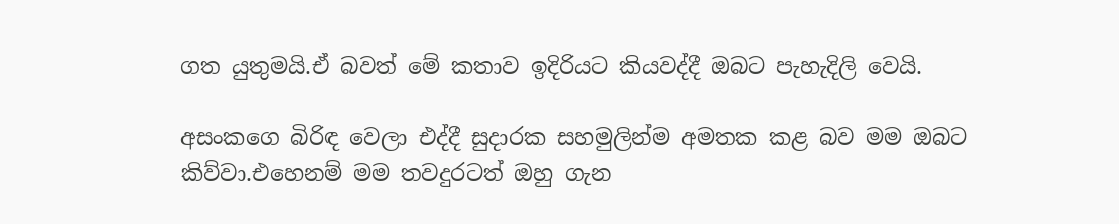ගත යුතුමයි.ඒ බවත් මේ කතාව ඉදිරියට කියවද්දී ඔබට පැහැදිලි වෙයි.

අසංකගෙ බිරිඳ වෙලා එද්දී සුදාරක සහමුලින්ම අමතක කළ බව මම ඔබට කිව්වා.එහෙනම් මම තවදුරටත් ඔහු ගැන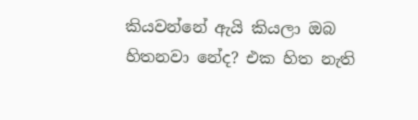කියවන්නේ ඇයි කියලා ඔබ හිතනවා නේද? එක හිත නැති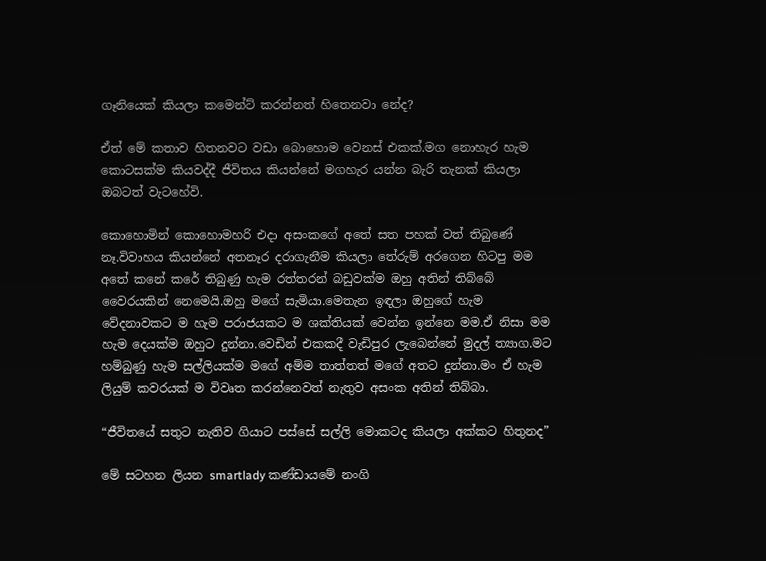ගෑනියෙක් කියලා කමෙන්ට් කරන්නත් හිතෙනවා නේද?

ඒත් මේ කතාව හිතනවට වඩා බොහොම වෙනස් එකක්.මග නොහැර හැම කොටසක්ම කියවද්දී ජීවිතය කියන්නේ මගහැර යන්න බැරි තැනක් කියලා ඔබටත් වැටහේවි.

කොහොමින් කොහොමහරි එදා අසංකගේ අතේ සත පහක් වත් තිබුණේ නෑ.විවාහය කියන්නේ අතනෑර දරාගැනීම කියලා තේරුම් අරගෙන හිටපු මම අතේ කනේ කරේ තිබුණු හැම රත්තරන් බඩුවක්ම ඔහු අතින් තිබ්බේ වෛරයකින් නෙමෙයි.ඔහු මගේ සැමියා.මෙතැන ඉඳලා ඔහුගේ හැම වේදනාවකට ම හැම පරාජයකට ම ශක්තියක් වෙන්න ඉන්නෙ මම.ඒ නිසා මම හැම දෙයක්ම ඔහුට දුන්නා.වෙඩින් එකකදී වැඩිපුර ලැබෙන්නේ මුදල් ත්‍යාග.මට හම්බුණු හැම සල්ලියක්ම මගේ අම්ම තාත්තත් මගේ අතට දුන්නා.මං ඒ හැම ලියුම් කවරයක් ම විවෘත කරන්නෙවත් නැතුව අසංක අතින් තිබ්බා.

“ජීවිතයේ සතුට නැතිව ගියාට පස්සේ සල්ලි මොකටද කියලා අක්කට හිතුනද”

මේ සටහන ලියන smartlady කණ්ඩායමේ නංගි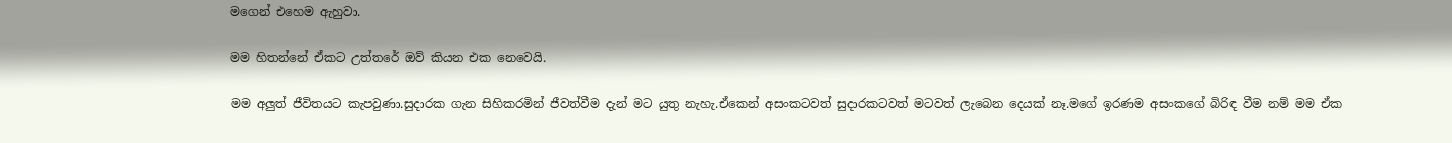මගෙන් එහෙම ඇහුවා.

මම හිතන්නේ ඒකට උත්තරේ ඔව් කියන එක නෙවෙයි.

මම අලුත් ජීවිතයට කැපවුණා.සුදාරක ගැන සිහිකරමින් ජීවත්වීම දැන් මට යුතු නැහැ.ඒකෙන් අසංකටවත් සුදාරකටවත් මටවත් ලැබෙන දෙයක් නෑ.මගේ ඉරණම අසංකගේ බිරිඳ වීම නම් මම ඒක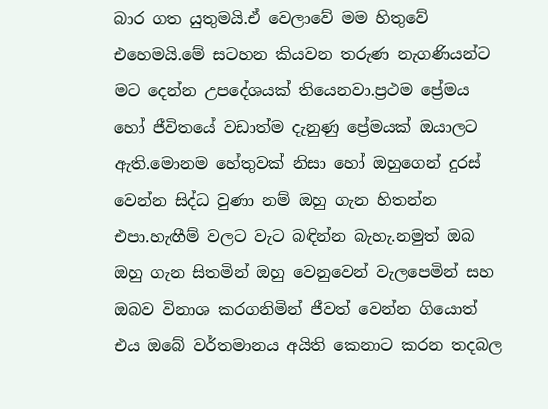බාර ගත යුතුමයි.ඒ වෙලාවේ මම හිතුවේ එහෙමයි.මේ සටහන කියවන තරුණ නැගණියන්ට මට දෙන්න උපදේශයක් තියෙනවා.ප්‍රථම ප්‍රේමය හෝ ජීවිතයේ වඩාත්ම දැනුණු ප්‍රේමයක් ඔයාලට ඇති.මොනම හේතුවක් නිසා හෝ ඔහුගෙන් දුරස් වෙන්න සිද්ධ වුණා නම් ඔහු ගැන හිතන්න එපා.හැඟීම් වලට වැට බඳින්න බැහැ.නමුත් ඔබ ඔහු ගැන සිතමින් ඔහු වෙනුවෙන් වැලපෙමින් සහ ඔබව විනාශ කරගනිමින් ජීවත් වෙන්න ගියොත් එය ඔබේ වර්තමානය අයිති කෙනාට කරන තදබල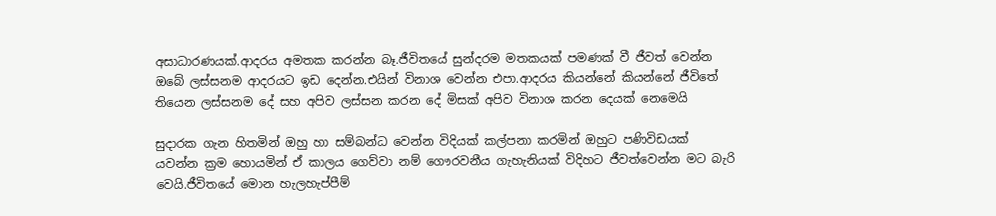අසාධාරණයක්.ආදරය අමතක කරන්න බෑ.ජීවිතයේ සුන්දරම මතකයක් පමණක් වී ජීවත් වෙන්න ඔබේ ලස්සනම ආදරයට ඉඩ දෙන්න.එයින් විනාශ වෙන්න එපා.ආදරය කියන්නේ කියන්නේ ජීවිතේ තියෙන ලස්සනම දේ සහ අපිව ලස්සන කරන දේ මිසක් අපිව විනාශ කරන දෙයක් නෙමෙයි

සුදාරක ගැන හිතමින් ඔහු හා සම්බන්ධ වෙන්න විදියක් කල්පනා කරමින් ඔහුට පණිවිඩයක් යවන්න ක්‍රම හොයමින් ඒ කාලය ගෙව්වා නම් ගෞරවනීය ගැහැනියක් විදිහට ජීවත්වෙන්න මට බැරි වෙයි.ජීවිතයේ මොන හැලහැප්පීම්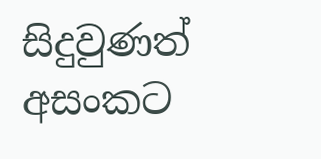සිදුවුණත් අසංකට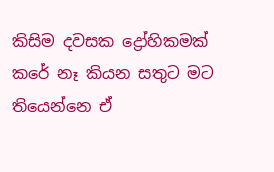කිසිම දවසක ද්‍රෝහිකමක් කරේ නෑ කියන සතුට මට තියෙන්නෙ ඒ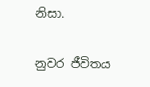නිසා.

නුවර ජීවිතය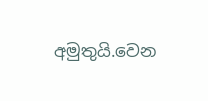අමුතුයි.වෙන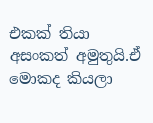එකක් තියා අසංකත් අමුතුයි.ඒ මොකද කියලා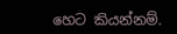හෙට කියන්නම්.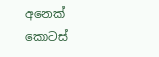අනෙක් කොටස්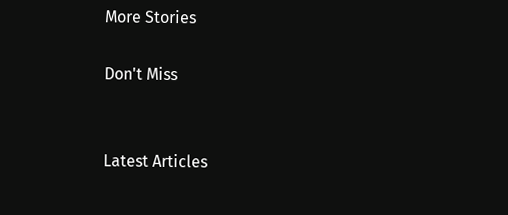More Stories

Don't Miss


Latest Articles